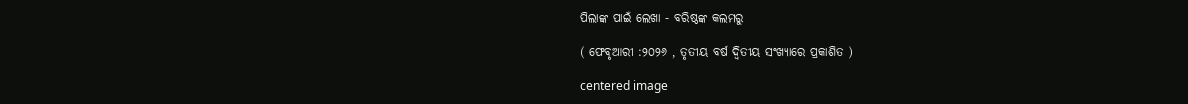ପିଲାଙ୍କ ପାଇଁ ଲେଖା - ବରିଷ୍ଠଙ୍କ କଲମରୁ

( ଫେବୃଆରୀ :୨୦୨୬ , ତୃତୀୟ ବର୍ଷ ଦ୍ଵିତୀୟ ସଂଖ୍ୟାରେ ପ୍ରକାଶିତ )

centered image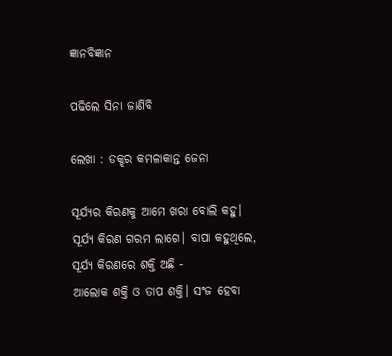ଜ୍ଞାନବିଜ୍ଞାନ

ପଢିଲେ ସିନା ଜାଣିବି

ଲେଖା : ଡକ୍ଝର କମଳାକାନ୍ତ ଜେନା

ସୂର୍ଯ୍ୟର କିରଣକୁ ଆମେ ଖରା ବୋଲି କହୁ। ସୂର୍ଯ୍ୟ କିରଣ ଗରମ ଲାଗେ। ବାପା କହୁଥିଲେ, ସୂର୍ଯ୍ୟ କିରଣରେ ଶକ୍ତି ଅଛି -
ଆଲୋକ ଶକ୍ତି ଓ ତାପ ଶକ୍ତି। ସଂଜ ହେବା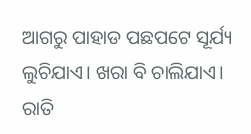ଆଗରୁ ପାହାଡ ପଛପଟେ ସୂର୍ଯ୍ୟ ଲୁଚିଯାଏ। ଖରା ବି ଚାଲିଯାଏ। ରାତି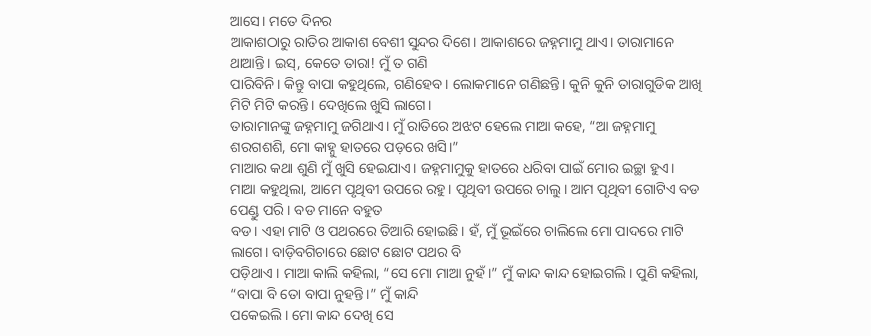ଆସେ। ମତେ ଦିନର
ଆକାଶଠାରୁ ରାତିର ଆକାଶ ବେଶୀ ସୁନ୍ଦର ଦିଶେ। ଆକାଶରେ ଜହ୍ନମାମୁ ଥାଏ। ତାରାମାନେ ଥାଆନ୍ତି। ଇସ୍, କେତେ ତାରା! ମୁଁ ତ ଗଣି
ପାରିବିନି। କିନ୍ତୁ ବାପା କହୁଥିଲେ, ଗଣିହେବ। ଲୋକମାନେ ଗଣିଛନ୍ତି। କୁନି କୁନି ତାରାଗୁଡିକ ଆଖି ମିଟି ମିଟି କରନ୍ତି। ଦେଖିଲେ ଖୁସି ଲାଗେ।
ତାରାମାନଙ୍କୁ ଜହ୍ନମାମୁ ଜଗିଥାଏ। ମୁଁ ରାତିରେ ଅଝଟ ହେଲେ ମାଆ କହେ, “ଆ ଜହ୍ନମାମୁ ଶରଗଶଶି, ମୋ କାହ୍ନୁ ହାତରେ ପଡ଼ରେ ଖସି।”
ମାଆର କଥା ଶୁଣି ମୁଁ ଖୁସି ହେଇଯାଏ। ଜହ୍ନମାମୁକୁ ହାତରେ ଧରିବା ପାଇଁ ମୋର ଇଚ୍ଛା ହୁଏ।
ମାଆ କହୁଥିଲା, ଆମେ ପୃଥିବୀ ଉପରେ ରହୁ। ପୃଥିବୀ ଉପରେ ଚାଲୁ। ଆମ ପୃଥିବୀ ଗୋଟିଏ ବଡ ପେଣ୍ଡୁ ପରି। ବଡ ମାନେ ବହୁତ
ବଡ। ଏହା ମାଟି ଓ ପଥରରେ ତିଆରି ହୋଇଛି। ହଁ, ମୁଁ ଭୂଇଁରେ ଚାଲିଲେ ମୋ ପାଦରେ ମାଟି ଲାଗେ। ବାଡ଼ିବଗିଚାରେ ଛୋଟ ଛୋଟ ପଥର ବି
ପଡ଼ିଥାଏ । ମାଆ କାଲି କହିଲା, “ସେ ମୋ ମାଆ ନୁହଁ।” ମୁଁ କାନ୍ଦ କାନ୍ଦ ହୋଇଗଲି। ପୁଣି କହିଲା, “ବାପା ବି ତୋ ବାପା ନୁହନ୍ତି।” ମୁଁ କାନ୍ଦି
ପକେଇଲି। ମୋ କାନ୍ଦ ଦେଖି ସେ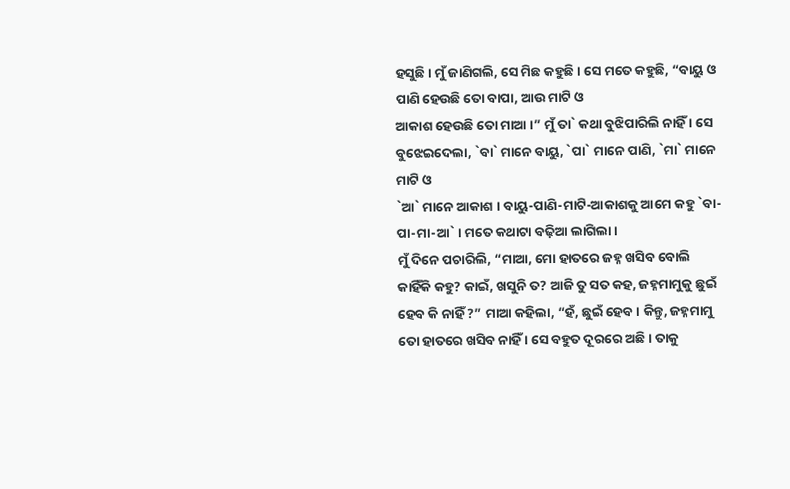ହସୁଛି। ମୁଁ ଜାଣିଗଲି, ସେ ମିଛ କହୁଛି। ସେ ମତେ କହୁଛି, “ବାୟୁ ଓ ପାଣି ହେଉଛି ତୋ ବାପା, ଆଉ ମାଟି ଓ
ଆକାଶ ହେଉଛି ତୋ ମାଆ ।” ମୁଁ ତା` କଥା ବୁଝିପାରିଲି ନାହିଁ । ସେ ବୁଝେଇଦେଲା, `ବା` ମାନେ ବାୟୁ, `ପା` ମାନେ ପାଣି, `ମା` ମାନେ ମାଟି ଓ
`ଆ` ମାନେ ଆକାଶ । ବାୟୁ-ପାଣି-ମାଟି-ଆକାଶକୁ ଆମେ କହୁ `ବା-ପା-ମା-ଆ` । ମତେ କଥାଟା ବଢ଼ିଆ ଲାଗିଲା ।
ମୁଁ ଦିନେ ପଚାରିଲି, “ମାଆ, ମୋ ହାତରେ ଜହ୍ନ ଖସିବ ବୋଲି କାହିଁକି କହୁ? କାଇଁ, ଖସୁନି ତ? ଆଜି ତୁ ସତ କହ, ଜହ୍ନମାମୁକୁ ଛୁଇଁ
ହେବ କି ନାହିଁ ?” ମାଆ କହିଲା, “ହଁ, ଛୁଇଁ ହେବ। କିନ୍ତୁ, ଜହ୍ନମାମୁ ତୋ ହାତରେ ଖସିବ ନାହିଁ । ସେ ବହୁତ ଦୂରରେ ଅଛି। ତାକୁ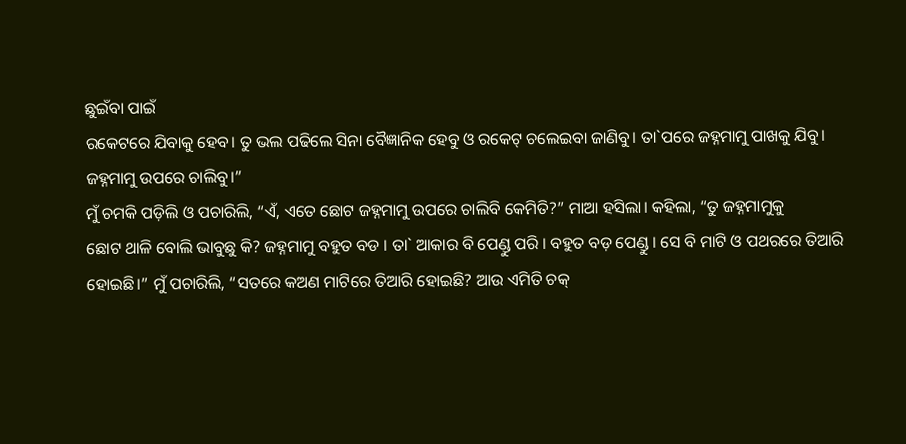ଛୁଇଁବା ପାଇଁ
ରକେଟରେ ଯିବାକୁ ହେବ। ତୁ ଭଲ ପଢିଲେ ସିନା ବୈଜ୍ଞାନିକ ହେବୁ ଓ ରକେଟ୍ ଚଲେଇବା ଜାଣିବୁ। ତା`ପରେ ଜହ୍ନମାମୁ ପାଖକୁ ଯିବୁ।
ଜହ୍ନମାମୁ ଉପରେ ଚାଲିବୁ।”
ମୁଁ ଚମକି ପଡ଼ିଲି ଓ ପଚାରିଲି, “ଏଁ, ଏତେ ଛୋଟ ଜହ୍ନମାମୁ ଉପରେ ଚାଲିବି କେମିତି?” ମାଆ ହସିଲା। କହିଲା, “ତୁ ଜହ୍ନମାମୁକୁ
ଛୋଟ ଥାଳି ବୋଲି ଭାବୁଛୁ କି? ଜହ୍ନମାମୁ ବହୁତ ବଡ । ତା` ଆକାର ବି ପେଣ୍ଡୁ ପରି । ବହୁତ ବଡ଼ ପେଣ୍ଡୁ । ସେ ବି ମାଟି ଓ ପଥରରେ ତିଆରି
ହୋଇଛି।” ମୁଁ ପଚାରିଲି, “ସତରେ କଅଣ ମାଟିରେ ତିଆରି ହୋଇଛି? ଆଉ ଏମିତି ଚକ୍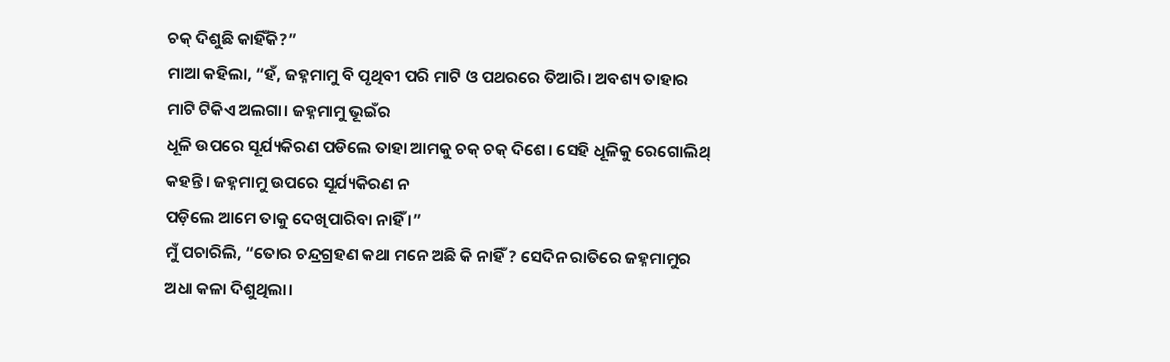ଚକ୍ ଦିଶୁଛି କାହିଁକି?”
ମାଆ କହିଲା, “ହଁ, ଜହ୍ନମାମୁ ବି ପୃଥିବୀ ପରି ମାଟି ଓ ପଥରରେ ତିଆରି। ଅବଶ୍ୟ ତାହାର ମାଟି ଟିକିଏ ଅଲଗା। ଜହ୍ନମାମୁ ଭୂଇଁର
ଧୂଳି ଉପରେ ସୂର୍ଯ୍ୟକିରଣ ପଡିଲେ ତାହା ଆମକୁ ଚକ୍ ଚକ୍ ଦିଶେ। ସେହି ଧୂଳିକୁ ରେଗୋଲିଥ୍ କହନ୍ତି। ଜହ୍ନମାମୁ ଉପରେ ସୂର୍ଯ୍ୟକିରଣ ନ
ପଡ଼ିଲେ ଆମେ ତାକୁ ଦେଖିପାରିବା ନାହିଁ ।”
ମୁଁ ପଚାରିଲି, “ତୋର ଚନ୍ଦ୍ରଗ୍ରହଣ କଥା ମନେ ଅଛି କି ନାହିଁ ? ସେଦିନ ରାତିରେ ଜହ୍ନମାମୁର ଅଧା କଳା ଦିଶୁଥିଲା।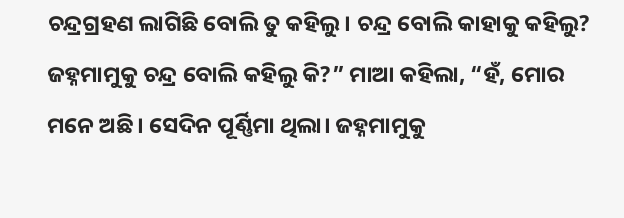ଚନ୍ଦ୍ରଗ୍ରହଣ ଲାଗିଛି ବୋଲି ତୁ କହିଲୁ। ଚନ୍ଦ୍ର ବୋଲି କାହାକୁ କହିଲୁ? ଜହ୍ନମାମୁକୁ ଚନ୍ଦ୍ର ବୋଲି କହିଲୁ କି?” ମାଆ କହିଲା, “ହଁ, ମୋର
ମନେ ଅଛି। ସେଦିନ ପୂର୍ଣ୍ଣିମା ଥିଲା। ଜହ୍ନମାମୁକୁ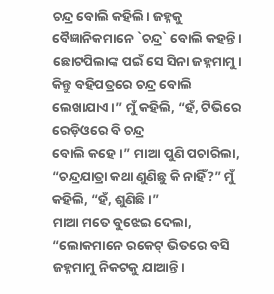ଚନ୍ଦ୍ର ବୋଲି କହିଲି। ଜହ୍ନକୁ ବୈଜ୍ଞାନିକମାନେ `ଚନ୍ଦ୍ର` ବୋଲି କହନ୍ତି ।
ଛୋଟପିଲାଙ୍କ ପଇଁ ସେ ସିନା ଜହ୍ନମାମୁ। କିନ୍ତୁ ବହିପତ୍ରରେ ଚନ୍ଦ୍ର ବୋଲି ଲେଖାଯାଏ।” ମୁଁ କହିଲି, “ହଁ, ଟିଭିରେ ରେଡ଼ିଓରେ ବି ଚନ୍ଦ୍ର
ବୋଲି କହେ।” ମାଆ ପୁଣି ପଚାରିଲା, “ଚନ୍ଦ୍ରଯାତ୍ରା କଥା ଣୁଣିଛୁ କି ନାହିଁ?” ମୁଁ କହିଲି, “ହଁ, ଶୁଣିଛି।”
ମାଆ ମତେ ବୁଝେଇ ଦେଲା, “ଲୋକମାନେ ରକେଟ୍ ଭିତରେ ବସି ଜହ୍ନମାମୁ ନିକଟକୁ ଯାଆନ୍ତି।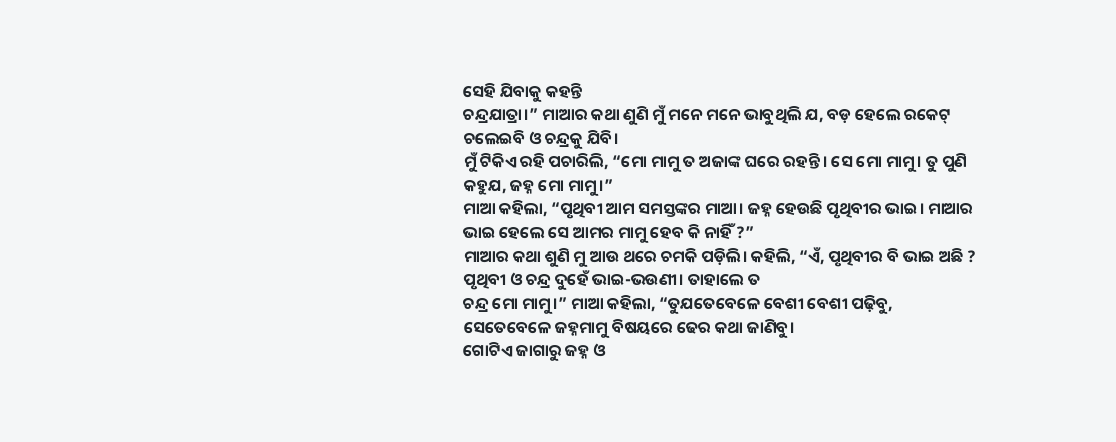ସେହି ଯିବାକୁ କହନ୍ତି
ଚନ୍ଦ୍ରଯାତ୍ରା।” ମାଆର କଥା ଣୁଣି ମୁଁ ମନେ ମନେ ଭାବୁଥିଲି ଯ, ବଡ଼ ହେଲେ ରକେଟ୍ ଚଲେଇବି ଓ ଚନ୍ଦ୍ରକୁ ଯିବି।
ମୁଁ ଟିକିଏ ରହି ପଚାରିଲି, “ମୋ ମାମୁ ତ ଅଜାଙ୍କ ଘରେ ରହନ୍ତି। ସେ ମୋ ମାମୁ। ତୁ ପୁଣି କହୁଯ, ଜହ୍ନ ମୋ ମାମୁ।”
ମାଆ କହିଲା, “ପୃଥିବୀ ଆମ ସମସ୍ତଙ୍କର ମାଆ। ଜହ୍ନ ହେଉଛି ପୃଥିବୀର ଭାଇ। ମାଆର ଭାଇ ହେଲେ ସେ ଆମର ମାମୁ ହେବ କି ନାହିଁ ?”
ମାଆର କଥା ଶୁଣି ମୁ ଆଉ ଥରେ ଚମକି ପଡ଼ିଲି। କହିଲି, “ଏଁ, ପୃଥିବୀର ବି ଭାଇ ଅଛି ? ପୃଥିବୀ ଓ ଚନ୍ଦ୍ର ଦୁହେଁ ଭାଇ-ଭଉଣୀ। ତାହାଲେ ତ
ଚନ୍ଦ୍ର ମୋ ମାମୁ।” ମାଆ କହିଲା, “ତୁଯତେବେଳେ ବେଶୀ ବେଶୀ ପଢ଼ିବୁ, ସେତେବେଳେ ଜହ୍ନମାମୁ ବିଷୟରେ ଢେର କଥା ଜାଣିବୁ।
ଗୋଟିଏ ଜାଗାରୁ ଜହ୍ନ ଓ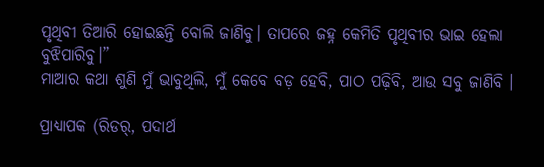ପୃଥିବୀ ତିଆରି ହୋଇଛନ୍ତି ବୋଲି ଜାଣିବୁ। ତାପରେ ଜହ୍ନ କେମିତି ପୃଥିବୀର ଭାଇ ହେଲା ବୁଝିପାରିବୁ।”
ମାଆର କଥା ଶୁଣି ମୁଁ ଭାବୁଥିଲି, ମୁଁ କେବେ ବଡ଼ ହେବି, ପାଠ ପଢ଼ିବି, ଆଉ ସବୁ ଜାଣିବି ।

ପ୍ରାଧ୍ୟାପକ (ରିଡର୍, ପଦାର୍ଥ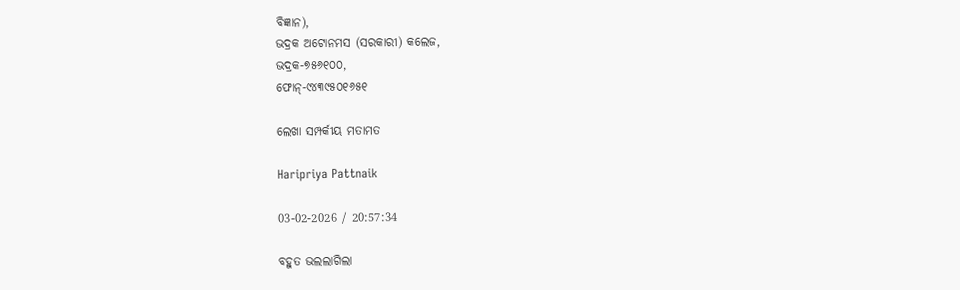ବିଜ୍ଞାନ),
ଭଦ୍ରକ ଅଟୋନମସ (ସରକାରୀ) କଲେଜ,
ଭଦ୍ରକ-୭୫୬୧୦୦,
ଫୋନ୍-୯୪୩୯୫୦୧୬୫୧

ଲେଖା ସମ୍ପର୍କୀୟ ମତାମତ

Haripriya Pattnaik

03-02-2026 / 20:57:34

ବହୁତ ଭଲଲାଗିଲା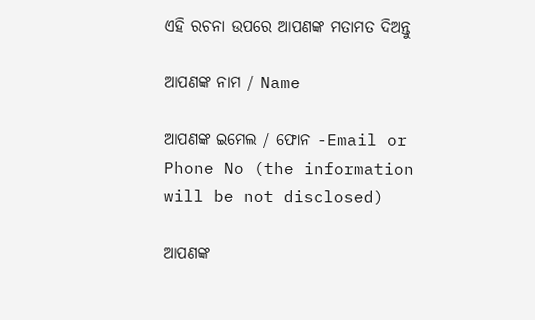ଏହି ରଚନା ଉପରେ ଆପଣଙ୍କ ମତାମତ ଦିଅନ୍ତୁ

ଆପଣଙ୍କ ନାମ / Name

ଆପଣଙ୍କ ଇମେଲ / ଫୋନ -Email or Phone No (the information will be not disclosed)

ଆପଣଙ୍କ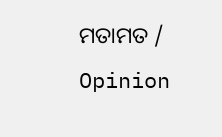ମତାମତ / Opinion